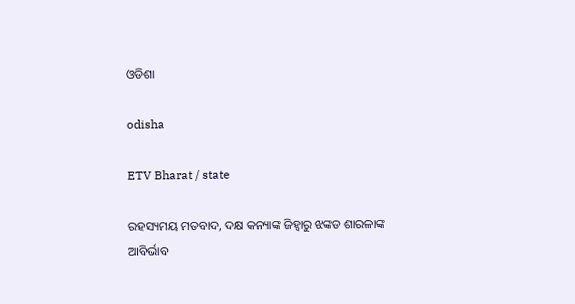ଓଡିଶା

odisha

ETV Bharat / state

ରହସ୍ୟମୟ ମତବାଦ, ଦକ୍ଷ କନ୍ୟାଙ୍କ ଜିହ୍ବାରୁ ଝଙ୍କଡ ଶାରଳାଙ୍କ ଆବିର୍ଭାବ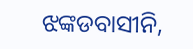ଝଙ୍କଡବାସୀନି,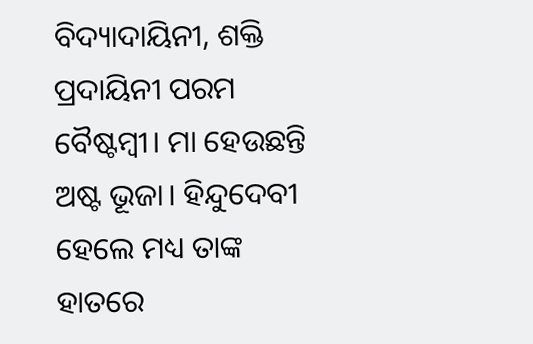ବିଦ୍ୟାଦାୟିନୀ, ଶକ୍ତି ପ୍ରଦାୟିନୀ ପରମ ବୈଷ୍ଟମ୍ବୀ। ମା ହେଉଛନ୍ତି ଅଷ୍ଟ ଭୂଜା। ହିନ୍ଦୁଦେବୀ ହେଲେ ମଧ୍ୟ ତାଙ୍କ ହାତରେ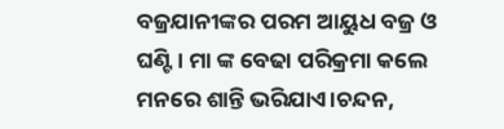ବଜ୍ରଯାନୀଙ୍କର ପରମ ଆୟୁଧ ବଜ୍ର ଓ ଘଣ୍ଟି । ମା ଙ୍କ ବେଢା ପରିକ୍ରମା କଲେ ମନରେ ଶାନ୍ତି ଭରିଯାଏ।ଚନ୍ଦନ,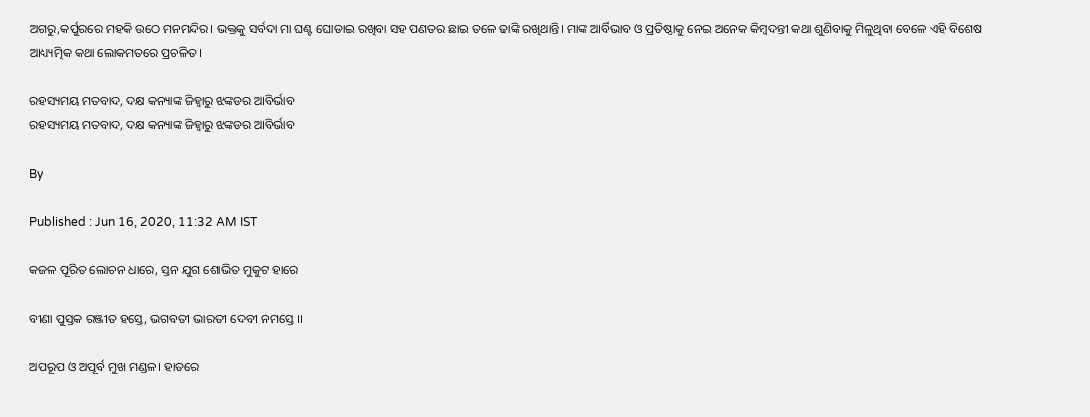ଅଗରୁ,କର୍ପୁରରେ ମହକି ଉଠେ ମନମନ୍ଦିର। ଭକ୍ତକୁ ସର୍ବଦା ମା ଘଣ୍ଟ ଘୋଡାଇ ରଖିବା ସହ ପଣତର ଛାଇ ତଳେ ଢାଙ୍କି ରଖିଥାନ୍ତି। ମାଙ୍କ ଆର୍ବିଭାବ ଓ ପ୍ରତିଷ୍ଠାକୁ ନେଇ ଅନେକ କିମ୍ବଦନ୍ତୀ କଥା ଶୁଣିବାକୁ ମିଳୁଥିବା ବେଳେ ଏହି ବିଶେଷ ଆଧ୍ୟ୍ୟତ୍ମିକ କଥା ଲୋକମତରେ ପ୍ରଚଳିତ।

ରହସ୍ୟମୟ ମତବାଦ, ଦକ୍ଷ କନ୍ୟାଙ୍କ ଜିହ୍ବାରୁ ଝଙ୍କଡର ଆବିର୍ଭାବ
ରହସ୍ୟମୟ ମତବାଦ, ଦକ୍ଷ କନ୍ୟାଙ୍କ ଜିହ୍ବାରୁ ଝଙ୍କଡର ଆବିର୍ଭାବ

By

Published : Jun 16, 2020, 11:32 AM IST

କଜଳ ପୂରିତ ଲୋଚନ ଧାରେ, ସ୍ତନ ଯୁଗ ଶୋଭିତ ମୁକୁଟ ହାରେ

ବୀଣା ପୁସ୍ତକ ରଞ୍ଜୀତ ହସ୍ତେ, ଭଗବତୀ ଭାରତୀ ଦେବୀ ନମସ୍ତେ ।।

ଅପରୂପ ଓ ଅପୂର୍ବ ମୁଖ ମଣ୍ଡଳ। ହାତରେ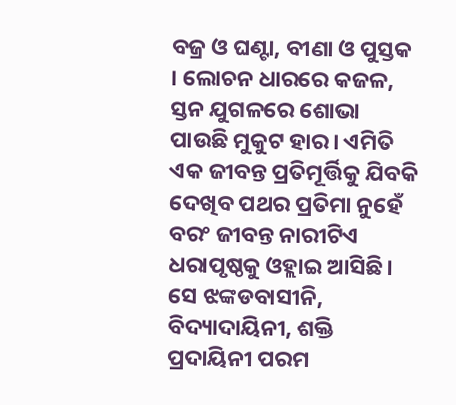ବଜ୍ର ଓ ଘଣ୍ଟା, ବୀଣା ଓ ପୁସ୍ତକ । ଲୋଚନ ଧାରରେ କଜଳ, ସ୍ତନ ଯୁଗଳରେ ଶୋଭା ପାଉଛି ମୁକୁଟ ହାର। ଏମିତି ଏକ ଜୀବନ୍ତ ପ୍ରତିମୂର୍ତ୍ତିକୁ ଯିବକି ଦେଖିବ ପଥର ପ୍ରତିମା ନୁହେଁ ବରଂ ଜୀବନ୍ତ ନାରୀଟିଏ ଧରାପୃଷ୍ଠକୁ ଓହ୍ଲାଇ ଆସିଛି। ସେ ଝଙ୍କଡବାସୀନି, ବିଦ୍ୟାଦାୟିନୀ, ଶକ୍ତି ପ୍ରଦାୟିନୀ ପରମ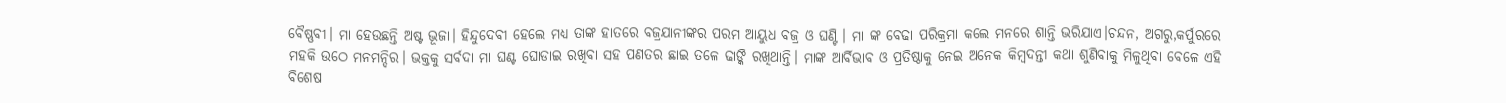ବୈଷ୍ଣବୀ। ମା ହେଉଛନ୍ତି ଅଷ୍ଟ ଭୂଜା। ହିନ୍ଦୁଦେବୀ ହେଲେ ମଧ୍ୟ ତାଙ୍କ ହାତରେ ବଜ୍ରଯାନୀଙ୍କର ପରମ ଆୟୁଧ ବଜ୍ର ଓ ଘଣ୍ଟି । ମା ଙ୍କ ବେଢା ପରିକ୍ରମା କଲେ ମନରେ ଶାନ୍ତି ଭରିଯାଏ।ଚନ୍ଦନ, ଅଗରୁ,କର୍ପୁରରେ ମହକି ଉଠେ ମନମନ୍ଦିର। ଭକ୍ତକୁ ସର୍ବଦା ମା ଘଣ୍ଟ ଘୋଡାଇ ରଖିବା ସହ ପଣତର ଛାଇ ତଳେ ଢାଙ୍କି ରଖିଥାନ୍ତି। ମାଙ୍କ ଆର୍ବିଭାବ ଓ ପ୍ରତିଷ୍ଠାକୁ ନେଇ ଅନେକ କିମ୍ବଦନ୍ତୀ କଥା ଶୁଣିବାକୁ ମିଳୁଥିବା ବେଳେ ଏହି ବିଶେଷ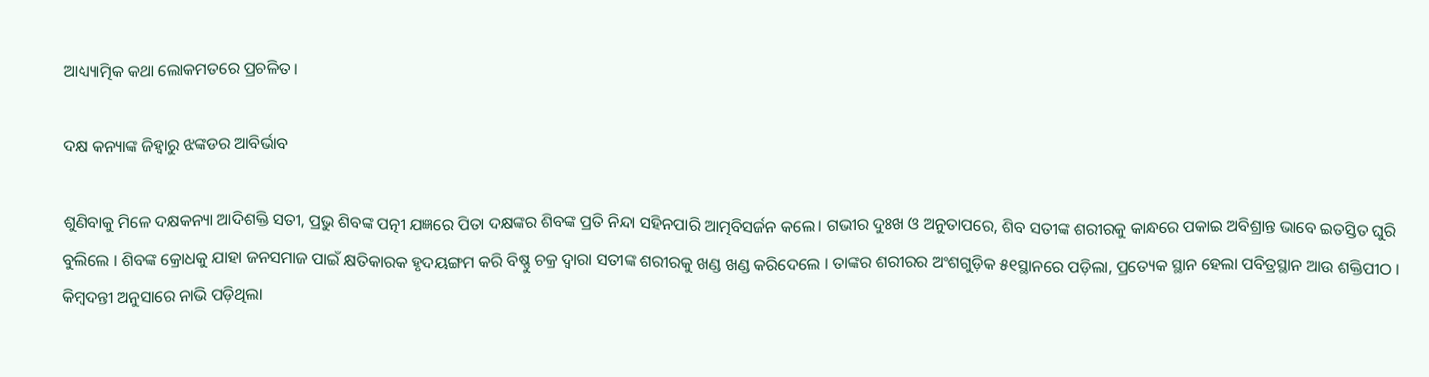ଆଧ୍ୟ୍ୟାତ୍ମିକ କଥା ଲୋକମତରେ ପ୍ରଚଳିତ।

ଦକ୍ଷ କନ୍ୟାଙ୍କ ଜିହ୍ବାରୁ ଝଙ୍କଡର ଆବିର୍ଭାବ

ଶୁଣିବାକୁ ମିଳେ ଦକ୍ଷକନ୍ୟା ଆଦିଶକ୍ତି ସତୀ, ପ୍ରଭୁ ଶିବଙ୍କ ପତ୍ନୀ ଯଜ୍ଞରେ ପିତା ଦକ୍ଷଙ୍କର ଶିବଙ୍କ ପ୍ରତି ନିନ୍ଦା ସହିନପାରି ଆତ୍ମବିସର୍ଜନ କଲେ। ଗଭୀର ଦୁଃଖ ଓ ଅନୁତାପରେ, ଶିବ ସତୀଙ୍କ ଶରୀରକୁ କାନ୍ଧରେ ପକାଇ ଅବିଶ୍ରାନ୍ତ ଭାବେ ଇତସ୍ତିତ ଘୁରି ବୁଲିଲେ । ଶିବଙ୍କ କ୍ରୋଧକୁ ଯାହା ଜନସମାଜ ପାଇଁ କ୍ଷତିକାରକ ହୃଦୟଙ୍ଗମ କରି ବିଷ୍ଣୁ ଚକ୍ର ଦ୍ୱାରା ସତୀଙ୍କ ଶରୀରକୁ ଖଣ୍ଡ ଖଣ୍ଡ କରିଦେଲେ । ତାଙ୍କର ଶରୀରର ଅଂଶଗୁଡ଼ିକ ୫୧ସ୍ଥାନରେ ପଡ଼ିଲା, ପ୍ରତ୍ୟେକ ସ୍ଥାନ ହେଲା ପବିତ୍ରସ୍ଥାନ ଆଉ ଶକ୍ତିପୀଠ । କିମ୍ବଦନ୍ତୀ ଅନୁସାରେ ନାଭି ପଡ଼ିଥିଲା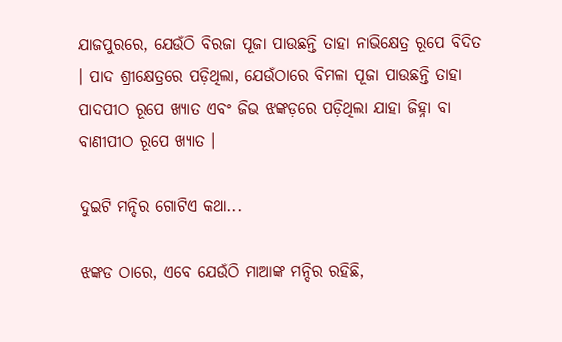ଯାଜପୁରରେ, ଯେଉଁଠି ବିରଜା ପୂଜା ପାଉଛନ୍ତି ତାହା ନାଭିକ୍ଷେତ୍ର ରୂପେ ବିଦିତ । ପାଦ ଶ୍ରୀକ୍ଷେତ୍ରରେ ପଡ଼ିଥିଲା, ଯେଉଁଠାରେ ବିମଳା ପୂଜା ପାଉଛନ୍ତି ତାହା ପାଦପୀଠ ରୂପେ ଖ୍ୟାତ ଏବଂ ଜିଭ ଝଙ୍କଡ଼ରେ ପଡ଼ିଥିଲା ଯାହା ଜିହ୍ନା ବା ବାଣୀପୀଠ ରୂପେ ଖ୍ୟାତ ।

ଦୁଇଟି ମନ୍ଦିର ଗୋଟିଏ କଥା...

ଝଙ୍କଡ ଠାରେ, ଏବେ ଯେଉଁଠି ମାଆଙ୍କ ମନ୍ଦିର ରହିଛି,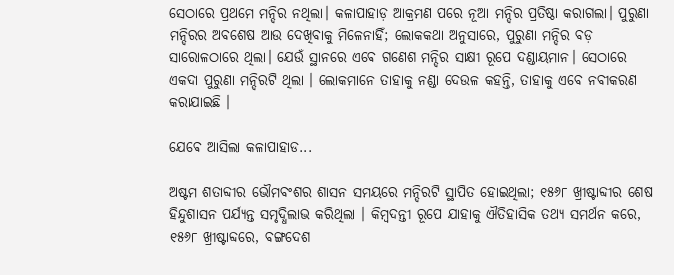ସେଠାରେ ପ୍ରଥମେ ମନ୍ଦିର ନଥିଲା। କଳାପାହାଡ଼ ଆକ୍ରମଣ ପରେ ନୂଆ ମନ୍ଦିର ପ୍ରତିଷ୍ଠା କରାଗଲା। ପୁରୁଣା ମନ୍ଦିରର ଅବଶେଷ ଆଉ ଦେଖିବାକୁ ମିଳେନାହିଁ; ଲୋକକଥା ଅନୁସାରେ, ପୁରୁଣା ମନ୍ଦିର ବଡ଼ ସାରୋଳଠାରେ ଥିଲା। ଯେଉଁ ସ୍ଥାନରେ ଏଵେ ଗଣେଶ ମନ୍ଦିର ସାକ୍ଷୀ ରୂପେ ଦଣ୍ଡାୟମାନ। ସେଠାରେ ଏକଦା ପୁରୁଣା ମନ୍ଦିରଟି ଥିଲା । ଲୋକମାନେ ତାହାକୁ ନଣ୍ଡା ଦେଉଳ କହନ୍ତି, ତାହାକୁ ଏବେ ନବୀକରଣ କରାଯାଇଛି ।

ଯେଵେ ଆସିଲା କଳାପାହାଡ...

ଅଷ୍ଟମ ଶତାବ୍ଦୀର ଭୌମବଂଶର ଶାସନ ସମୟରେ ମନ୍ଦିରଟି ସ୍ଥାପିତ ହୋଇଥିଲା; ୧୫୬୮ ଖ୍ରୀଷ୍ଟାବ୍ଦୀର ଶେଷ ହିନ୍ଦୁଶାସନ ପର୍ଯ୍ୟନ୍ତ ସମୃଦ୍ଧିଲାଭ କରିଥିଲା । କିମ୍ବଦନ୍ତୀ ରୂପେ ଯାହାକୁ ଐତିହାସିକ ତଥ୍ୟ ସମର୍ଥନ କରେ, ୧୫୬୮ ଖ୍ରୀଷ୍ଟାବ୍ଦରେ, ବଙ୍ଗଦେଶ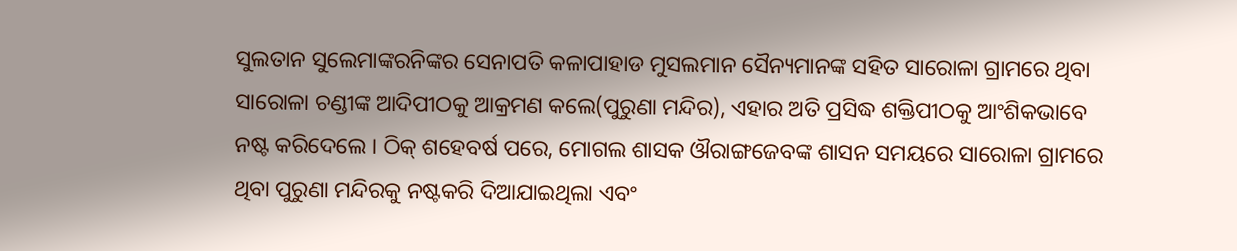ସୁଲତାନ ସୁଲେମାଙ୍କରନିଙ୍କର ସେନାପତି କଳାପାହାଡ ମୁସଲମାନ ସୈନ୍ୟମାନଙ୍କ ସହିତ ସାରୋଳା ଗ୍ରାମରେ ଥିବା ସାରୋଳା ଚଣ୍ଡୀଙ୍କ ଆଦିପୀଠକୁ ଆକ୍ରମଣ କଲେ(ପୁରୁଣା ମନ୍ଦିର), ଏହାର ଅତି ପ୍ରସିଦ୍ଧ ଶକ୍ତିପୀଠକୁ ଆଂଶିକଭାବେ ନଷ୍ଟ କରିଦେଲେ । ଠିକ୍ ଶହେବର୍ଷ ପରେ, ମୋଗଲ ଶାସକ ଔରାଙ୍ଗଜେବଙ୍କ ଶାସନ ସମୟରେ ସାରୋଳା ଗ୍ରାମରେ ଥିବା ପୁରୁଣା ମନ୍ଦିରକୁ ନଷ୍ଟକରି ଦିଆଯାଇଥିଲା ଏବଂ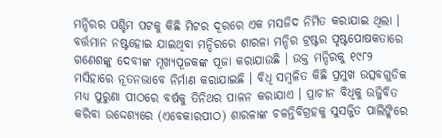ମନ୍ଦିରର ପଶ୍ଚିମ ପଟକୁ କିଛି ମିଟର ଦୂରରେ ଏକ ମସଜିଦ ନିର୍ମିତ କରାଯାଇ ଥିଲା । ବର୍ତ୍ତମାନ ନଷ୍ଟହୋଇ ଯାଇଥିବା ମନ୍ଦିରରେ ଶାରଳା ମନ୍ଦିର ଟ୍ରଷ୍ଟର ପୃଷ୍ଟପୋଷକତାରେ ଗଣେଶଙ୍କୁ ଦେବୀଙ୍କ ମୂଖ୍ୟପୂଜକଙ୍କ ପୂଜା କରାଯାଉଛି । ଉକ୍ତ ମନ୍ଦିରକୁ ୧୯୮୨ ମସିହାରେ ନୂତନଭାବେ ନିର୍ମାଣ କରାଯାଇଛି । ବିଧି ସମ୍ବଳିତ କିଛି ପ୍ରମୁଖ ଉତ୍ସବଗୁଡିକ ମଧ୍ୟ ପୁରୁଣା ପୀଠରେ ବର୍ଷକୁ ତିନିଥର ପାଳନ କରାଯାଏ । ପ୍ରାଚୀନ ବିଧିକୁ ଉଜ୍ଜିବିତ କରିବା ଉଦ୍ଦେଶ୍ୟରେ (ଏବେକାରପୀଠ) ଶାରଳାଙ୍କ ଚଳନ୍ତିବିଗ୍ରହକୁ ସୁସଜ୍ଜିତ ପାଲିଙ୍କିରେ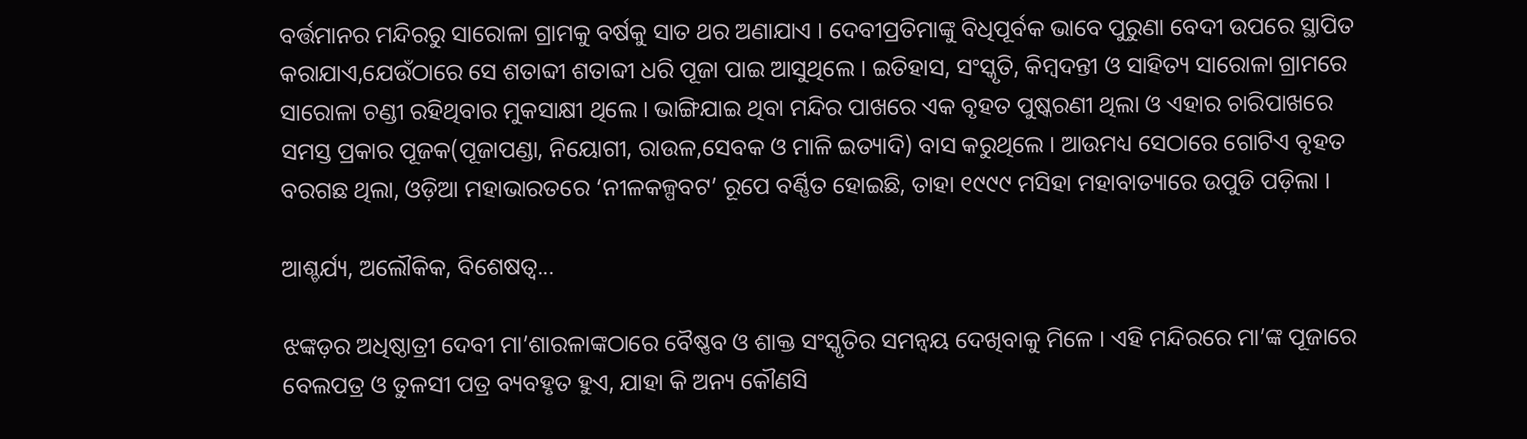ବର୍ତ୍ତମାନର ମନ୍ଦିରରୁ ସାରୋଳା ଗ୍ରାମକୁ ବର୍ଷକୁ ସାତ ଥର ଅଣାଯାଏ । ଦେବୀପ୍ରତିମାଙ୍କୁ ବିଧିପୂର୍ବକ ଭାବେ ପୁରୁଣା ବେଦୀ ଉପରେ ସ୍ଥାପିତ କରାଯାଏ,ଯେଉଁଠାରେ ସେ ଶତାବ୍ଦୀ ଶତାବ୍ଦୀ ଧରି ପୂଜା ପାଇ ଆସୁଥିଲେ । ଇତିହାସ, ସଂସ୍କୃତି, କିମ୍ବଦନ୍ତୀ ଓ ସାହିତ୍ୟ ସାରୋଳା ଗ୍ରାମରେ ସାରୋଳା ଚଣ୍ଡୀ ରହିଥିବାର ମୁକସାକ୍ଷୀ ଥିଲେ । ଭାଙ୍ଗିଯାଇ ଥିବା ମନ୍ଦିର ପାଖରେ ଏକ ବୃହତ ପୁଷ୍କରଣୀ ଥିଲା ଓ ଏହାର ଚାରିପାଖରେ ସମସ୍ତ ପ୍ରକାର ପୂଜକ(ପୂଜାପଣ୍ଡା, ନିୟୋଗୀ, ରାଉଳ,ସେବକ ଓ ମାଳି ଇତ୍ୟାଦି) ବାସ କରୁଥିଲେ । ଆଉମଧ୍ୟ ସେଠାରେ ଗୋଟିଏ ବୃହତ ବରଗଛ ଥିଲା, ଓଡ଼ିଆ ମହାଭାରତରେ ‘ନୀଳକଳ୍ପବଟ’ ରୂପେ ବର୍ଣ୍ଣିତ ହୋଇଛି, ତାହା ୧୯୯୯ ମସିହା ମହାବାତ୍ୟାରେ ଉପୁଡି ପଡ଼ିଲା ।

ଆଶ୍ଚର୍ଯ୍ୟ, ଅଲୌକିକ, ବିଶେଷତ୍ଵ...

ଝଙ୍କଡ଼ର ଅଧିଷ୍ଠାତ୍ରୀ ଦେବୀ ମା’ଶାରଳାଙ୍କଠାରେ ବୈଷ୍ଣବ ଓ ଶାକ୍ତ ସଂସ୍କୃତିର ସମନ୍ୱୟ ଦେଖିବାକୁ ମିଳେ । ଏହି ମନ୍ଦିରରେ ମା’ଙ୍କ ପୂଜାରେ ବେଲପତ୍ର ଓ ତୁଳସୀ ପତ୍ର ବ୍ୟବହୃତ ହୁଏ, ଯାହା କି ଅନ୍ୟ କୌଣସି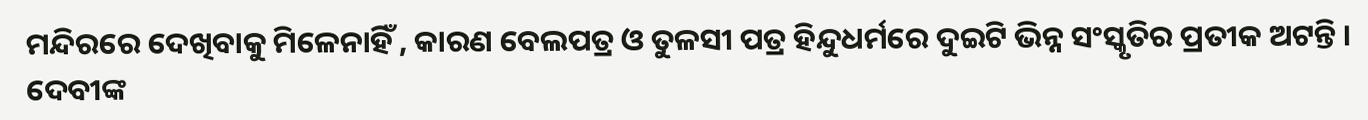ମନ୍ଦିରରେ ଦେଖିବାକୁ ମିଳେନାହିଁ , କାରଣ ବେଲପତ୍ର ଓ ତୁଳସୀ ପତ୍ର ହିନ୍ଦୁଧର୍ମରେ ଦୁଇଟି ଭିନ୍ନ ସଂସ୍କୃତିର ପ୍ରତୀକ ଅଟନ୍ତି । ଦେବୀଙ୍କ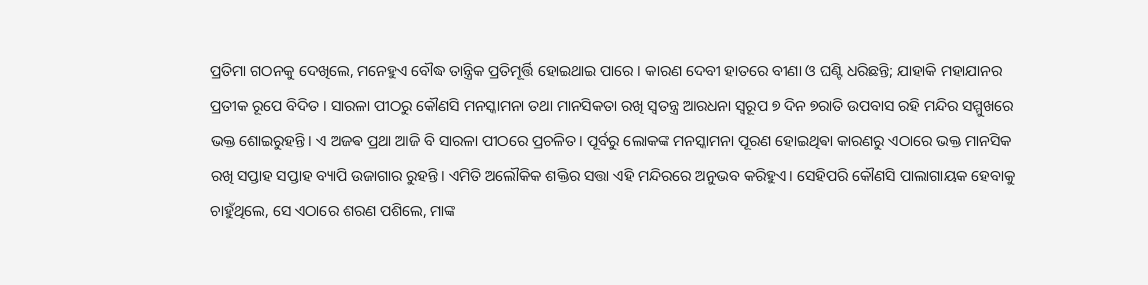ପ୍ରତିମା ଗଠନକୁ ଦେଖିଲେ, ମନେହୁଏ ବୌଦ୍ଧ ତାନ୍ତ୍ରିକ ପ୍ରତିମୂର୍ତ୍ତି ହୋଇଥାଇ ପାରେ । କାରଣ ଦେବୀ ହାତରେ ବୀଣା ଓ ଘଣ୍ଟି ଧରିଛନ୍ତି; ଯାହାକି ମହାଯାନର ପ୍ରତୀକ ରୂପେ ବିଦିତ । ସାରଳା ପୀଠରୁ କୌଣସି ମନସ୍କାମନା ତଥା ମାନସିକତା ରଖି ସ୍ବତନ୍ତ୍ର ଆରଧନା ସ୍ବରୂପ ୭ ଦିନ ୭ରାତି ଉପବାସ ରହି ମନ୍ଦିର ସମ୍ମୁଖରେ ଭକ୍ତ ଶୋଇରୁହନ୍ତି। ଏ ଅଜଵ ପ୍ରଥା ଆଜି ବି ସାରଳା ପୀଠରେ ପ୍ରଚଳିତ। ପୂର୍ବରୁ ଲୋକଙ୍କ ମନସ୍କାମନା ପୂରଣ ହୋଇଥିଵା କାରଣରୁ ଏଠାରେ ଭକ୍ତ ମାନସିକ ରଖି ସପ୍ତାହ ସପ୍ତାହ ବ୍ୟାପି ଉଜାଗାର ରୁହନ୍ତି। ଏମିତି ଅଲୌକିକ ଶକ୍ତିର ସତ୍ତା ଏହି ମନ୍ଦିରରେ ଅନୁଭବ କରିହୁଏ। ସେହିପରି କୌଣସି ପାଲାଗାୟକ ହେବାକୁ ଚାହୁଁଥିଲେ, ସେ ଏଠାରେ ଶରଣ ପଶିଲେ, ମାଙ୍କ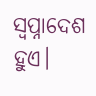ସ୍ବପ୍ନାଦେଶ ହୁଏ।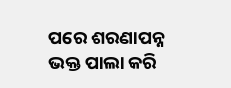ପରେ ଶରଣାପନ୍ନ ଭକ୍ତ ପାଲା କରି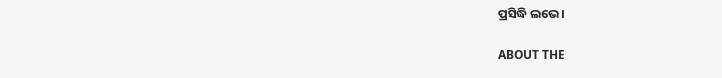ପ୍ରସିଦ୍ଧି ଲଭେ।

ABOUT THE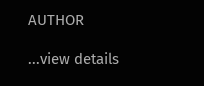AUTHOR

...view details